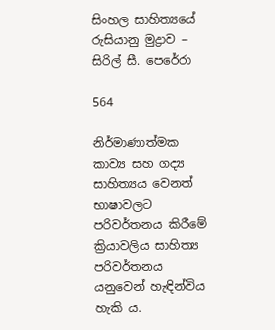සිංහල සාහිත්‍යයේ රුසියානු මුද්‍රාව – සිරිල් සී. පෙරේරා

564

නිර්මාණාත්මක කාව්‍ය සහ ගද්‍ය සාහිත්‍යය වෙනත් භාෂාවලට පරිවර්තනය කිරීමේ ක්‍රියාවලිය සාහිත්‍ය පරිවර්තනය යනුවෙන් හැඳින්විය හැකි ය.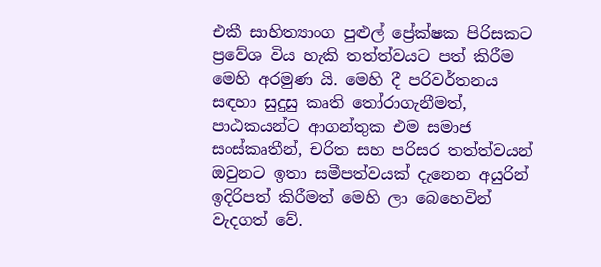එකී සාහිත්‍යාංග පුළුල් ප්‍රේක්ෂක පිරිසකට ප්‍රවේශ විය හැකි තත්ත්වයට පත් කිරීම මෙහි අරමුණ යි. මෙහි දී පරිවර්තනය සඳහා සුදුසු කෘති තෝරාගැනීමත්, පාඨකයන්ට ආගන්තුක එම සමාජ සංස්කෘතීන්, චරිත සහ පරිසර තත්ත්වයන් ඔවුනට ඉතා සමීපත්වයක් දැනෙන අයුරින් ඉදිරිපත් කිරීමත් මෙහි ලා බෙහෙවින් වැදගත් වේ.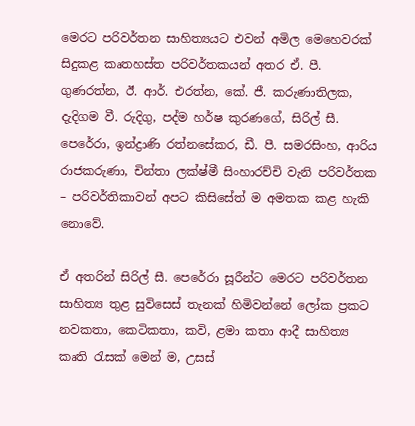මෙරට පරිවර්තන සාහිත්‍යයට එවන් අමිල මෙහෙවරක් සිදුකළ කෘතහස්ත පරිවර්තකයන් අතර ඒ. පී. ගුණරත්න, ඊ. ආර්. එරත්න, කේ. ජී. කරුණාතිලක, දැදිගම වී. රුදිගු, පද්ම හර්ෂ කුරණගේ, සිරිල් සී. පෙරේරා, ඉන්ද්‍රාණි රත්නසේකර, ඩී. පී. සමරසිංහ, ආරිය රාජකරුණා, චින්තා ලක්ෂ්මී සිංහාරච්චි වැනි පරිවර්තක – පරිවර්තිකාවන් අපට කිසිසේත් ම අමතක කළ හැකි නොවේ.

ඒ අතරින් සිරිල් සී. පෙරේරා සූරීන්ට මෙරට පරිවර්තන සාහිත්‍ය තුළ සුවිසෙස් තැනක් හිමිවන්නේ ලෝක ප්‍රකට නවකතා, කෙටිකතා, කවි, ළමා කතා ආදී සාහිත්‍ය කෘති රැසක් මෙන් ම, උසස්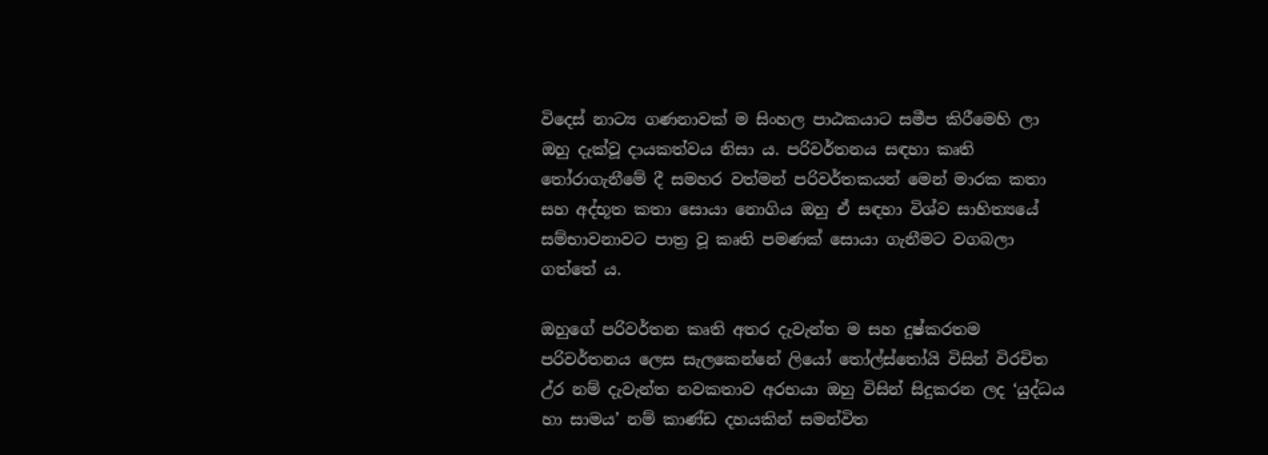විදෙස් නාට්‍ය ගණනාවක් ම සිංහල පාඨකයාට සමීප කිරීමෙහි ලා ඔහු දැක්වූ දායකත්වය නිසා ය. පරිවර්තනය සඳහා කෘති තෝරාගැනීමේ දී සමහර වත්මන් පරිවර්තකයන් මෙන් මාරක කතා සහ අද්භූත කතා සොයා නොගිය ඔහු ඒ සඳහා විශ්ව සාහිත්‍යයේ සම්භාවනාවට පාත්‍ර වූ කෘති පමණක් සොයා ගැනීමට වගබලා ගත්තේ ය.

ඔහුගේ පරිවර්තන කෘති අතර දැවැන්ත ම සහ දුෂ්කරතම පරිවර්තනය ලෙස සැලකෙන්නේ ලියෝ තෝල්ස්තෝයි විසින් විරචිත උ්ර නම් දැවැන්ත නවකතාව අරභයා ඔහු විසින් සිදුකරන ලද ‘යුද්ධය හා සාමය’ නම් කාණ්ඩ දහයකින් සමන්විත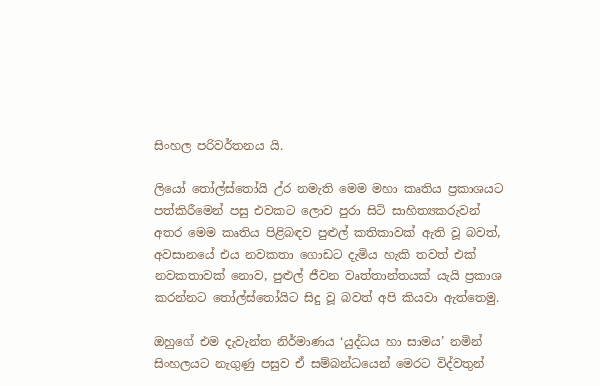සිංහල පරිවර්තනය යි.

ලියෝ තෝල්ස්තෝයි උ්ර නමැති මෙම මහා කෘතිය ප්‍රකාශයට පත්කිරීමෙන් පසු එවකට ලොව පුරා සිටි සාහිත්‍යකරුවන් අතර මෙම කෘතිය පිළිබඳව පුළුල් කතිකාවක් ඇති වූ බවත්, අවසානයේ එය නවකතා ගොඩට දැමිය හැකි තවත් එක් නවකතාවක් නොව, පුළුල් ජීවන වෘත්තාන්තයක් යැයි ප්‍රකාශ කරන්නට තෝල්ස්තෝයිට සිදු වූ බවත් අපි කියවා ඇත්තෙමු.

ඔහුගේ එම දැවැන්ත නිර්මාණය ‘යුද්ධය හා සාමය’ නමින් සිංහලයට නැගුණු පසුව ඒ සම්බන්ධයෙන් මෙරට විද්වතුන්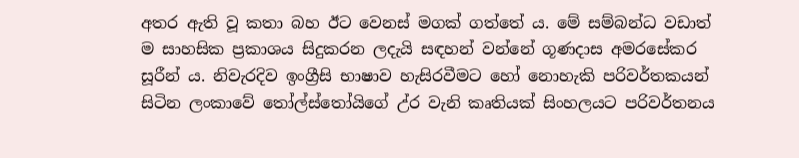අතර ඇති වූ කතා බහ ඊට වෙනස් මගක් ගත්තේ ය. මේ සම්බන්ධ වඩාත් ම සාහසික ප්‍රකාශය සිදුකරන ලදැයි සඳහන් වන්නේ ගූණදාස අමරසේකර සූරීන් ය. නිවැරදිව ඉංග්‍රීසි භාෂාව හැසිරවීමට හෝ නොහැකි පරිවර්තකයන් සිටින ලංකාවේ තෝල්ස්තෝයිගේ උ්ර වැනි කෘතියක් සිංහලයට පරිවර්තනය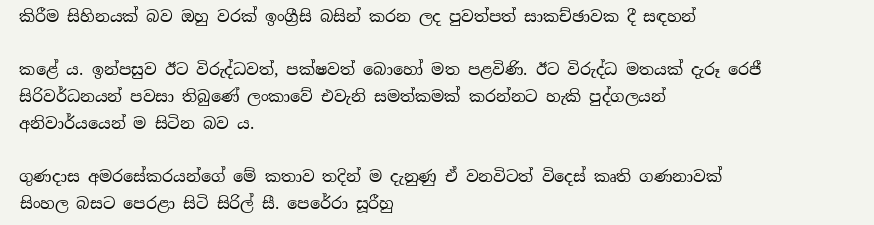කිරීම සිහිනයක් බව ඔහු වරක් ඉංග්‍රීසි බසින් කරන ලද පුවත්පත් සාකච්ඡාවක දී සඳහන්

කළේ ය. ඉන්පසුව ඊට විරුද්ධවත්, පක්ෂවත් බොහෝ මත පළවිණි. ඊට විරුද්ධ මතයක් දැරූ රෙජී සිරිවර්ධනයන් පවසා තිබුණේ ලංකාවේ එවැනි සමත්කමක් කරන්නට හැකි පුද්ගලයන් අනිවාර්යයෙන් ම සිටින බව ය.

ගුණදාස අමරසේකරයන්ගේ මේ කතාව තදින් ම දැනුණු ඒ වනවිටත් විදෙස් කෘති ගණනාවක් සිංහල බසට පෙරළා සිටි සිරිල් සී. පෙරේරා සූරීහු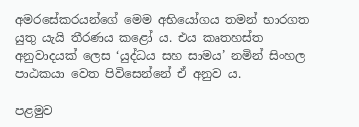අමරසේකරයන්ගේ මෙම අභියෝගය තමන් භාරගත යුතු යැයි තීරණය කළෝ ය. එය කෘතහස්ත අනුවාදයක් ලෙස ‘යුද්ධය සහ සාමය’ නමින් සිංහල පාඨකයා වෙත පිවිසෙන්නේ ඒ අනුව ය.

පළමුව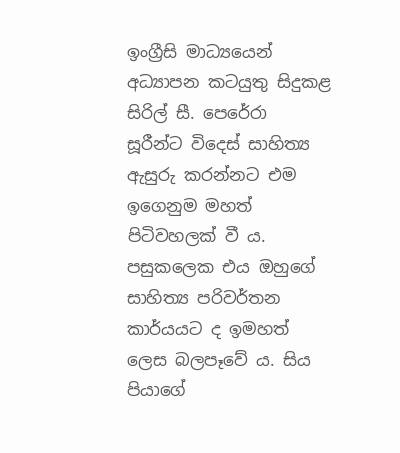ඉංග්‍රීසි මාධ්‍යයෙන් අධ්‍යාපන කටයුතු සිදුකළ සිරිල් සී. පෙරේරා සූරීන්ට විදෙස් සාහිත්‍ය ඇසුරු කරන්නට එම ඉගෙනුම මහත් පිටිවහලක් වී ය. පසුකලෙක එය ඔහුගේ සාහිත්‍ය පරිවර්තන කාර්යයට ද ඉමහත් ලෙස බලපෑවේ ය. සිය පියාගේ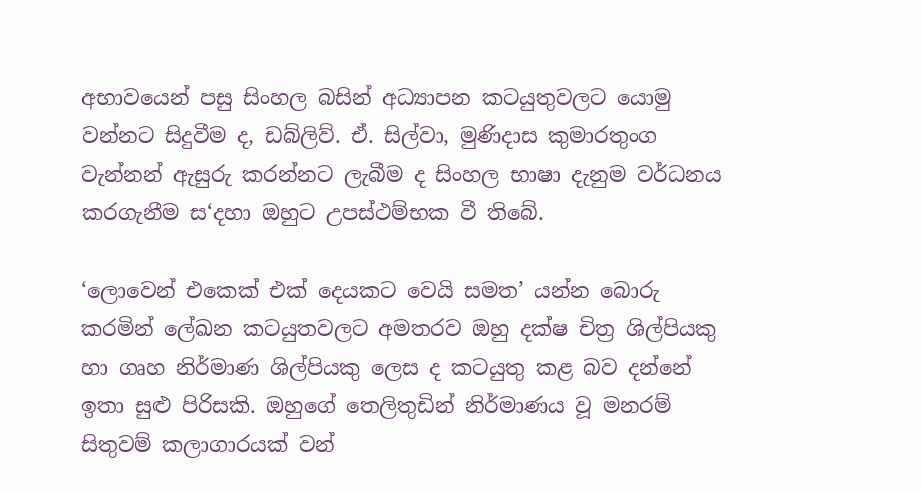අභාවයෙන් පසු සිංහල බසින් අධ්‍යාපන කටයුතුවලට යොමු වන්නට සිදුවීම ද, ඩබ්ලිව්. ඒ. සිල්වා, මුණිදාස කුමාරතුංග වැන්නන් ඇසුරු කරන්නට ලැබීම ද සිංහල භාෂා දැනුම වර්ධනය කරගැනීම ස‘දහා ඔහුට උපස්ථම්භක වී තිබේ.

‘ලොවෙන් එකෙක් එක් දෙයකට වෙයි සමත’ යන්න බොරු කරමින් ලේඛන කටයුතවලට අමතරව ඔහු දක්ෂ චිත්‍ර ශිල්පියකු හා ගෘහ නිර්මාණ ශිල්පියකු ලෙස ද කටයුතු කළ බව දන්නේ ඉතා සුළු පිරිසකි. ඔහුගේ තෙලිතුඩින් නිර්මාණය වූ මනරම් සිතුවම් කලාගාරයක් වන්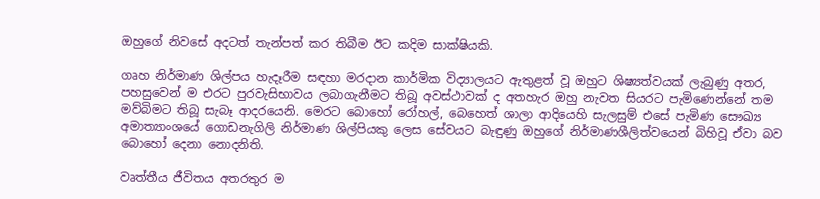ඔහුගේ නිවසේ අදටත් තැන්පත් කර තිබීම ඊට කදිම සාක්ෂියකි.

ගෘහ නිර්මාණ ශිල්පය හැදෑරීම සඳහා මරදාන කාර්මික විද්‍යාලයට ඇතුළත් වූ ඔහුට ශිෂ්‍යත්වයක් ලැබුණු අතර, පහසුවෙන් ම එරට පුරවැසිභාවය ලබාගැනීමට තිබූ අවස්ථාවක් ද අතහැර ඔහු නැවත සියරට පැමිණෙන්නේ තම මව්බිමට තිබූ සැබෑ ආදරයෙනි. මෙරට බොහෝ රෝහල්, බෙහෙත් ශාලා ආදියෙහි සැලසුම් එසේ පැමිණ සෞඛ්‍ය අමාත්‍යාංශයේ ගොඩනැගිලි නිර්මාණ ශිල්පියකු ලෙස සේවයට බැඳුණු ඔහුගේ නිර්මාණශීලිත්වයෙන් බිහිවූ ඒවා බව බොහෝ දෙනා නොදනිති.

වෘත්තීය ජීවිතය අතරතුර ම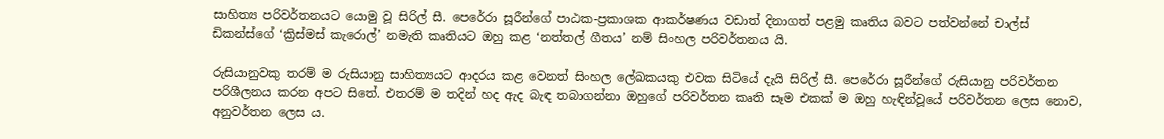සාහිත්‍ය පරිවර්තනයට යොමු වූ සිරිල් සී. පෙරේරා සූරීන්ගේ පාඨක-ප්‍රකාශක ආකර්ෂණය වඩාත් දිනාගත් පළමු කෘතිය බවට පත්වන්නේ චාල්ස් ඩිකන්ස්ගේ ‘ක්‍රිස්මස් කැරොල්’ නමැති කෘතියට ඔහු කළ ‘නත්තල් ගීතය’ නම් සිංහල පරිවර්තනය යි.

රුසියානුවකු තරම් ම රුසියානු සාහිත්‍යයට ආදරය කළ වෙනත් සිංහල ලේඛකයකු එවක සිටියේ දැයි සිරිල් සී. පෙරේරා සූරීන්ගේ රුසියානු පරිවර්තන පරිශීලනය කරන අපට සිතේ. එතරම් ම තදින් හද ඇද බැඳ තබාගන්නා ඔහුගේ පරිවර්තන කෘති සෑම එකක් ම ඔහු හැඳින්වූයේ පරිවර්තන ලෙස නොව, අනුවර්තන ලෙස ය.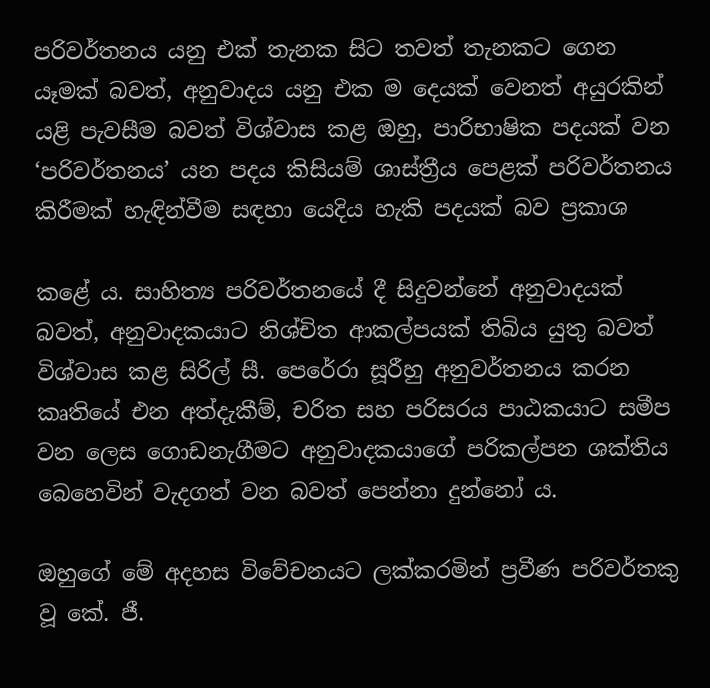පරිවර්තනය යනු එක් තැනක සිට තවත් තැනකට ගෙන යෑමක් බවත්, අනුවාදය යනු එක ම දෙයක් වෙනත් අයුරකින් යළි පැවසීම බවත් විශ්වාස කළ ඔහු, පාරිභාෂික පදයක් වන ‘පරිවර්තනය’ යන පදය කිසියම් ශාස්ත්‍රීය පෙළක් පරිවර්තනය කිරීමක් හැඳින්වීම සඳහා යෙදිය හැකි පදයක් බව ප්‍රකාශ

කළේ ය. සාහිත්‍ය පරිවර්තනයේ දී සිදුවන්නේ අනුවාදයක් බවත්, අනුවාදකයාට නිශ්චිත ආකල්පයක් තිබිය යුතු බවත් විශ්වාස කළ සිරිල් සී. පෙරේරා සූරීහු අනුවර්තනය කරන කෘතියේ එන අත්දැකීම්, චරිත සහ පරිසරය පාඨකයාට සමීප වන ලෙස ගොඩනැගීමට අනුවාදකයාගේ පරිකල්පන ශක්තිය බෙහෙවින් වැදගත් වන බවත් පෙන්නා දුන්නෝ ය.

ඔහුගේ මේ අදහස විවේචනයට ලක්කරමින් ප්‍රවීණ පරිවර්තකු වූ කේ. ජී.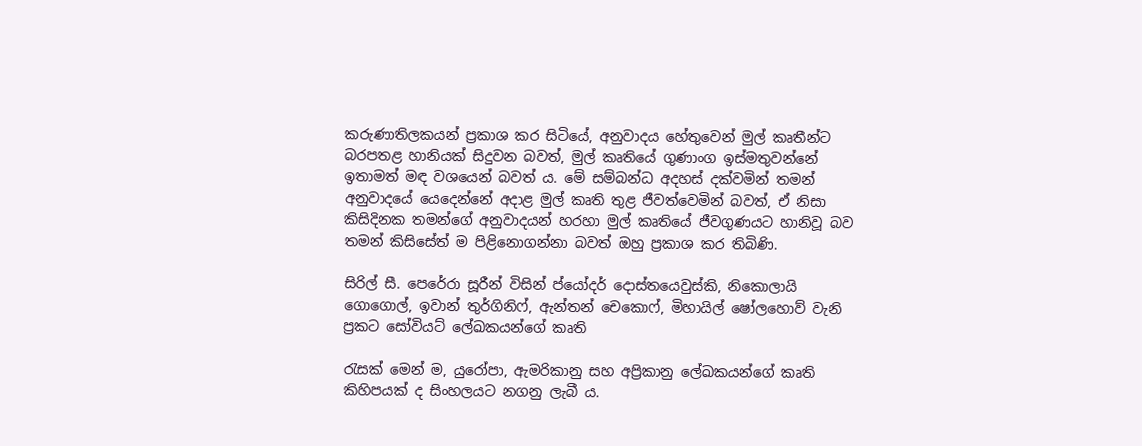කරුණාතිලකයන් ප්‍රකාශ කර සිටියේ, අනුවාදය හේතුවෙන් මුල් කෘතීන්ට බරපතළ හානියක් සිදුවන බවත්, මුල් කෘතියේ ගුණාංග ඉස්මතුවන්නේ ඉතාමත් මඳ වශයෙන් බවත් ය. මේ සම්බන්ධ අදහස් දක්වමින් තමන් අනුවාදයේ යෙදෙන්නේ අදාළ මුල් කෘති තුළ ජීවත්වෙමින් බවත්, ඒ නිසා කිසිදිනක තමන්ගේ අනුවාදයන් හරහා මුල් කෘතියේ ජීවගුණයට හානිවූ බව තමන් කිසිසේත් ම පිළිනොගන්නා බවත් ඔහු ප්‍රකාශ කර තිබිණි.

සිරිල් සී. පෙරේරා සූරීන් විසින් ප්යෝදර් දොස්තයෙවුස්කි, නිකොලායි ගොගොල්, ඉවාන් තුර්ගිනිෆ්, ඇන්තන් චෙකොෆ්, මිහායිල් ෂෝලහොව් වැනි ප්‍රකට සෝවියට් ලේඛකයන්ගේ කෘති

රැසක් මෙන් ම, යුරෝපා, ඇමරිකානු සහ අප්‍රිකානු ලේඛකයන්ගේ කෘති කිහිපයක් ද සිංහලයට නගනු ලැබී ය.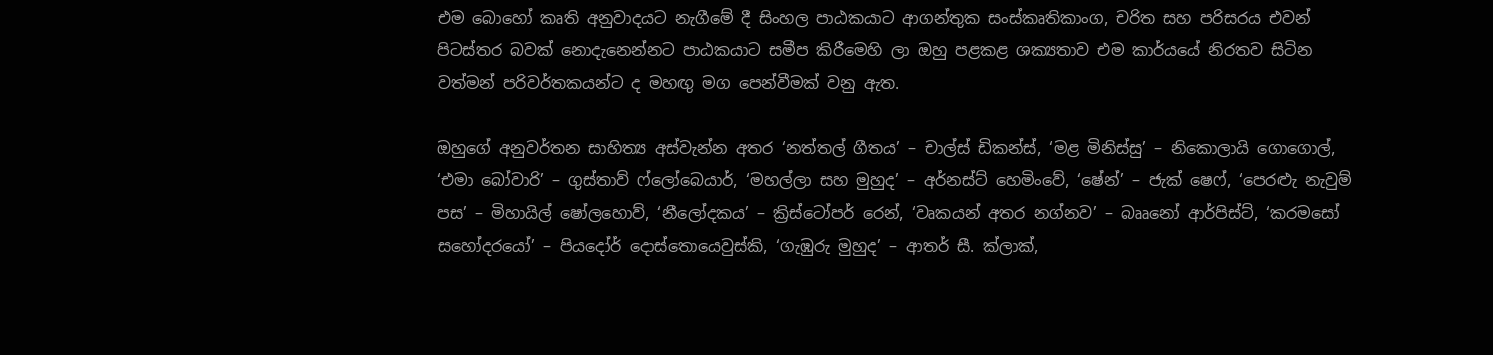එම බොහෝ කෘති අනුවාදයට නැගීමේ දී සිංහල පාඨකයාට ආගන්තුක සංස්කෘතිකාංග, චරිත සහ පරිසරය එවන් පිටස්තර බවක් නොදැනෙන්නට පාඨකයාට සමීප කිරීමෙහි ලා ඔහු පළකළ ශක්‍යතාව එම කාර්යයේ නිරතව සිටින වත්මන් පරිවර්තකයන්ට ද මහඟු මග පෙන්වීමක් වනු ඇත.

ඔහුගේ අනුවර්තන සාහිත්‍ය අස්වැන්න අතර ‘නත්තල් ගීතය’ – චාල්ස් ඩිකන්ස්, ‘මළ මිනිස්සු’ – නිකොලායි ගොගොල්, ‘එමා බෝවාරි’ – ගුස්තාව් ෆ්ලෝබෙයාර්, ‘මහල්ලා සහ මුහුද’ – අර්නස්ට් හෙමිංවේ, ‘ෂේන්’ – ජැක් ෂෙෆ්, ‘පෙරළුැ නැවුම් පස’ – මිහායිල් ෂෝලහොව්, ‘නීලෝදකය’ – ක්‍රිස්ටෝපර් රෙන්, ‘වෘකයන් අතර නග්නව’ – බෲනෝ ආර්පිස්ට්, ‘කරමසෝ සහෝදරයෝ’ – පියදෝර් දොස්තොයෙවුස්කි, ‘ගැඹුරු මුහුද’ – ආතර් සී. ක්ලාක්,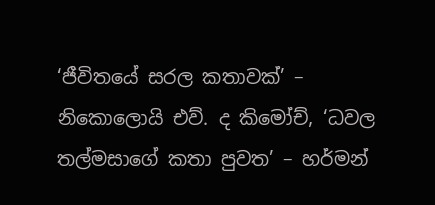‘ජීවිතයේ සරල කතාවක්’ – නිකොලොයි එව්. ද කිමෝච්, ‘ධවල තල්මසාගේ කතා පුවත’ – හර්මන්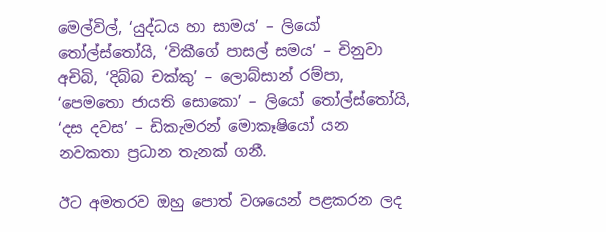මෙල්විල්, ‘යුද්ධය හා සාමය’ – ලියෝ තෝල්ස්තෝයි, ‘විකීගේ පාසල් සමය’ – චිනුවා අචිබි, ‘දිබ්බ චක්කු’ – ලොබ්සාන් රම්පා, ‘පෙමතො ජායති සොකො’ – ලියෝ තෝල්ස්තෝයි, ‘දස දවස’ – ඩිකැමරන් මොකෑෂියෝ යන නවකතා ප්‍රධාන තැනක් ගනී.

ඊට අමතරව ඔහු පොත් වශයෙන් පළකරන ලද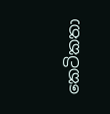කෙටිකතා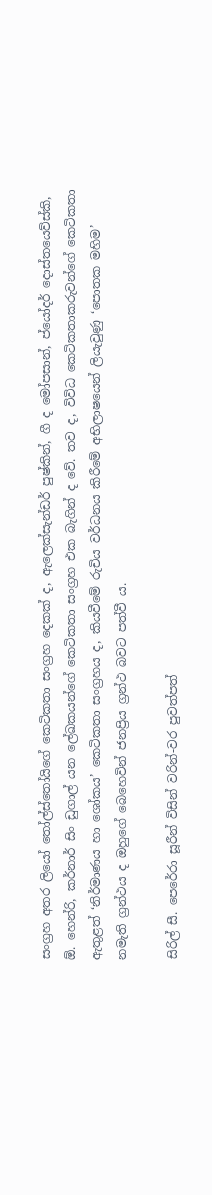සංග්‍රහ අතර ලියෝ තෝල්ස්තෝයිගේ කෙටිකතා සංග්‍රහ දෙකක් ද, ඇලෙක්සැන්ඩර් පුෂ්කින්, ගී ද මෝපසාන්, ප්යෝදර් දොස්තයෙව්ස්කි, ඕ. හෙන්රි, කර්නාර් සිං ඩුගාල් යන ලේඛකයන්ගේ කෙටිකතා සංග්‍රහ එක බැගින් ද වේ. තව ද, විවිධ කෙටිකතාකරුවන්ගේ කෙටිකතා ඇතුළත් ‘නිර්මාණය හා ශෝකය’ කෙටිකතා සංග්‍රහය ද, කියවීමේ රුචිය වර්ධනය කිරීමේ අභිලාෂයෙන් ලියැවුණු ‘පොතක මහිම’ නමැති ග්‍රන්ථය ද ඔහුගේ බෙහෙවින් ජනප්‍රිය ග්‍රන්ථ බවට පත්වී ය.

සිරිල් සී. පෙරේරා සූරීන් විසින් වරින්-වර පුවත්පත්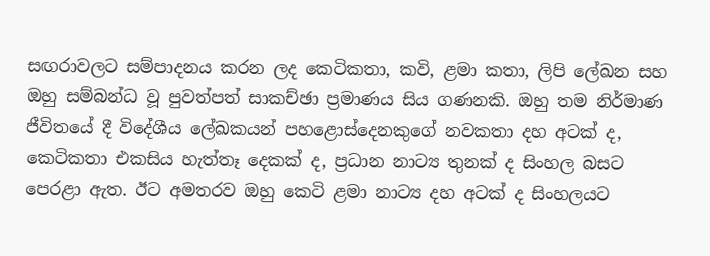සඟරාවලට සම්පාදනය කරන ලද කෙටිකතා, කවි, ළමා කතා, ලිපි ලේඛන සහ ඔහු සම්බන්ධ වූ පුවත්පත් සාකච්ඡා ප්‍රමාණය සිය ගණනකි. ඔහු තම නිර්මාණ ජීවිතයේ දී විදේශීය ලේඛකයන් පහළොස්දෙනකුගේ නවකතා දහ අටක් ද, කෙටිකතා එකසිය හැත්තෑ දෙකක් ද, ප්‍රධාන නාට්‍ය තුනක් ද සිංහල බසට පෙරළා ඇත. ඊට අමතරව ඔහු කෙටි ළමා නාට්‍ය දහ අටක් ද සිංහලයට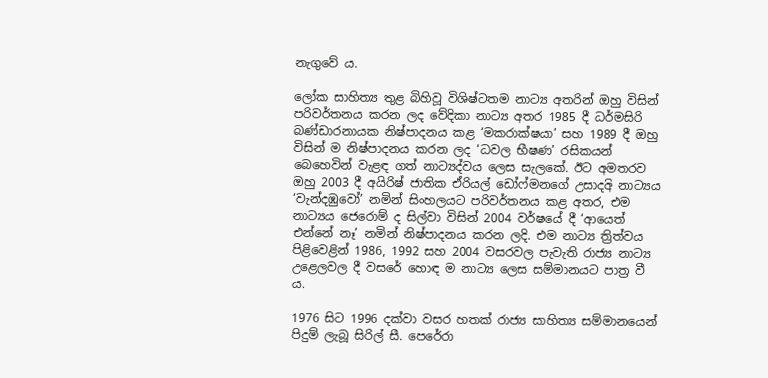නැගුවේ ය.

ලෝක සාහිත්‍ය තුළ බිහිවූ විශිෂ්ටතම නාට්‍ය අතරින් ඔහු විසින් පරිවර්තනය කරන ලද වේදිකා නාට්‍ය අතර 1985 දී ධර්මසිරි බණ්ඩාරනායක නිෂ්පාදනය කළ ‘මකරාක්ෂයා’ සහ 1989 දී ඔහු විසින් ම නිෂ්පාදනය කරන ලද ‘ධවල භීෂණ’ රසිකයන් බෙහෙවින් වැළඳ ගත් නාට්‍යද්වය ලෙස සැලකේ. ඊට අමතරව ඔහු 2003 දී අයිරිෂ් ජාතික ඒරියල් ඩෝෆ්මනගේ උසාදඅි නාට්‍යය ‘වැන්දඹුවෝ’ නමින් සිංහලයට පරිවර්තනය කළ අතර, එම නාට්‍යය ජෙරොම් ද සිල්වා විසින් 2004 වර්ෂයේ දී ‘ආයෙත් එන්නේ නෑ’ නමින් නිෂ්පාදනය කරන ලදි. එම නාට්‍ය ත්‍රිත්වය පිළිවෙළින් 1986, 1992 සහ 2004 වසරවල පැවැති රාජ්‍ය නාට්‍ය උළෙලවල දී වසරේ හොඳ ම නාට්‍ය ලෙස සම්මානයට පාත්‍ර වී ය.

1976 සිට 1996 දක්වා වසර හතක් රාජ්‍ය සාහිත්‍ය සම්මානයෙන් පිදුම් ලැබූ සිරිල් සී. පෙරේරා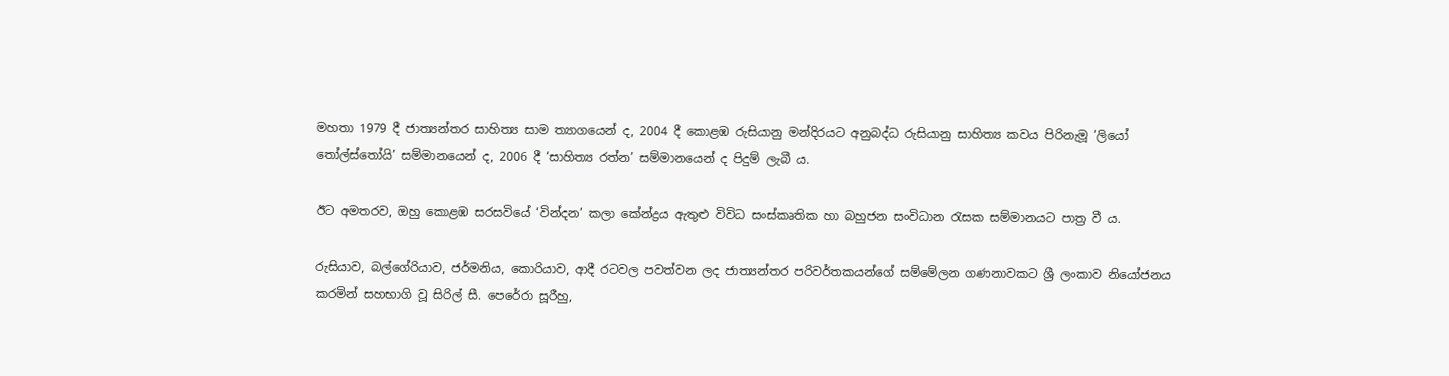මහතා 1979 දී ජාත්‍යන්තර සාහිත්‍ය සාම ත්‍යාගයෙන් ද, 2004 දී කොළඹ රුසියානු මන්දිරයට අනුබද්ධ රුසියානු සාහිත්‍ය කවය පිරිනැමූ ‘ලියෝ තෝල්ස්තෝයි’ සම්මානයෙන් ද, 2006 දී ‘සාහිත්‍ය රත්න’ සම්මානයෙන් ද පිදුම් ලැබී ය.

ඊට අමතරව, ඔහු කොළඹ සරසවියේ ‘වින්දන’ කලා කේන්ද්‍රය ඇතුළු විවිධ සංස්කෘතික හා බහුජන සංවිධාන රැසක සම්මානයට පාත්‍ර වී ය.

රුසියාව, බල්ගේරියාව, ජර්මනිය, කොරියාව, ආදී රටවල පවත්වන ලද ජාත්‍යන්තර පරිවර්තකයන්ගේ සම්මේලන ගණනාවකට ශ්‍රී ලංකාව නියෝජනය කරමින් සහභාගි වූ සිරිල් සී. පෙරේරා සූරීහු,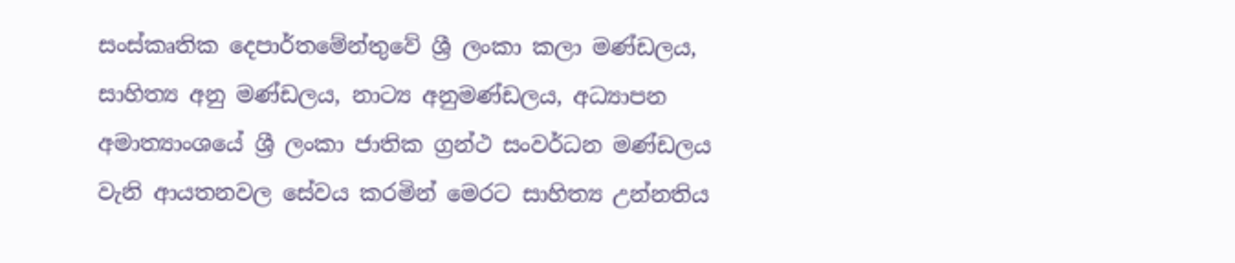සංස්කෘතික දෙපාර්තමේන්තුවේ ශ්‍රී ලංකා කලා මණ්ඩලය, සාහිත්‍ය අනු මණ්ඩලය, නාට්‍ය අනුමණ්ඩලය, අධ්‍යාපන අමාත්‍යාංශයේ ශ්‍රී ලංකා ජාතික ග්‍රන්ථ සංවර්ධන මණ්ඩලය වැනි ආයතනවල සේවය කරමින් මෙරට සාහිත්‍ය උන්නතිය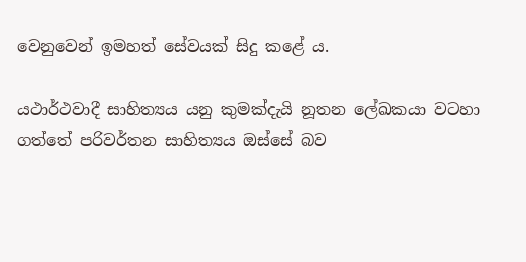වෙනුවෙන් ඉමහත් සේවයක් සිදු කළේ ය.

යථාර්ථවාදී සාහිත්‍යය යනු කුමක්දැයි නූතන ලේඛකයා වටහා ගත්තේ පරිවර්තන සාහිත්‍යය ඔස්සේ බව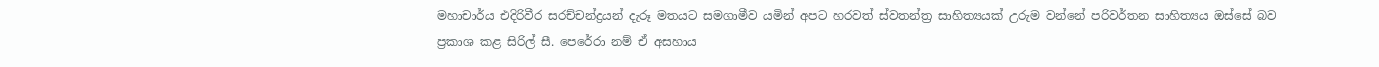මහාචාර්ය එදිරිවීර සරච්චන්ද්‍රයන් දැරූ මතයට සමගාමීව යමින් අපට හරවත් ස්වතන්ත්‍ර සාහිත්‍යයක් උරුම වන්නේ පරිවර්තන සාහිත්‍යය ඔස්සේ බව ප්‍රකාශ කළ සිරිල් සී. පෙරේරා නම් ඒ අසහාය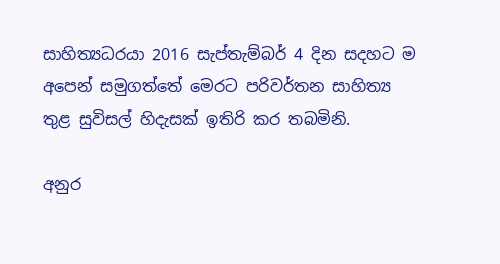සාහිත්‍යධරයා 2016 සැප්තැම්බර් 4 දින සදහට ම අපෙන් සමුගත්තේ මෙරට පරිවර්තන සාහිත්‍ය තුළ සුවිසල් හිදැසක් ඉතිරි කර තබමිනි.

අනුර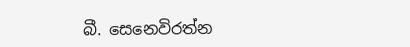බී. සෙනෙවිරත්න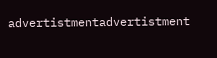advertistmentadvertistment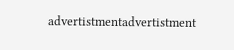advertistmentadvertistment